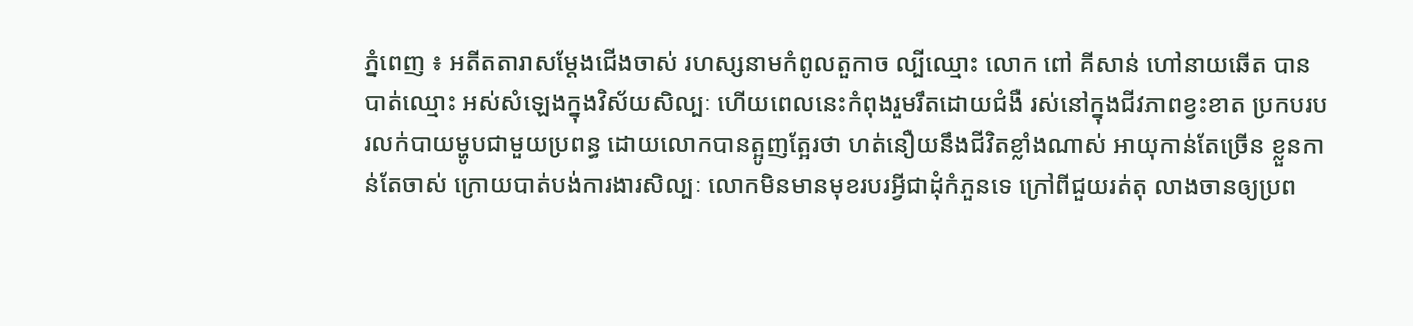ភ្នំពេញ ៖ អតីតតារាសម្ដែងជើងចាស់ រហស្សនាមកំពូលតួកាច ល្បីឈ្មោះ លោក ពៅ គីសាន់ ហៅនាយឆើត បានបាត់ឈ្មោះ អស់សំឡេងក្នុងវិស័យសិល្បៈ ហើយពេលនេះកំពុងរួមរឹតដោយជំងឺ រស់នៅក្នុងជីវភាពខ្វះខាត ប្រកបរបរលក់បាយម្ហូបជាមួយប្រពន្ធ ដោយលោកបានត្អូញត្អែរថា ហត់នឿយនឹងជីវិតខ្លាំងណាស់ អាយុកាន់តែច្រើន ខ្លួនកាន់តែចាស់ ក្រោយបាត់បង់ការងារសិល្បៈ លោកមិនមានមុខរបរអ្វីជាដុំកំភួនទេ ក្រៅពីជួយរត់តុ លាងចានឲ្យប្រព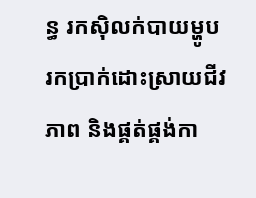ន្ធ រកស៊ិលក់បាយម្ហូប រកប្រាក់ដោះស្រាយជីវភាព និងផ្គត់ផ្គង់កា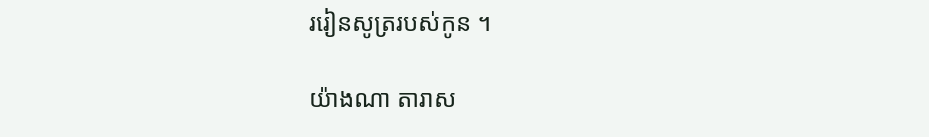ររៀនសូត្ររបស់កូន ។

យ៉ាងណា តារាស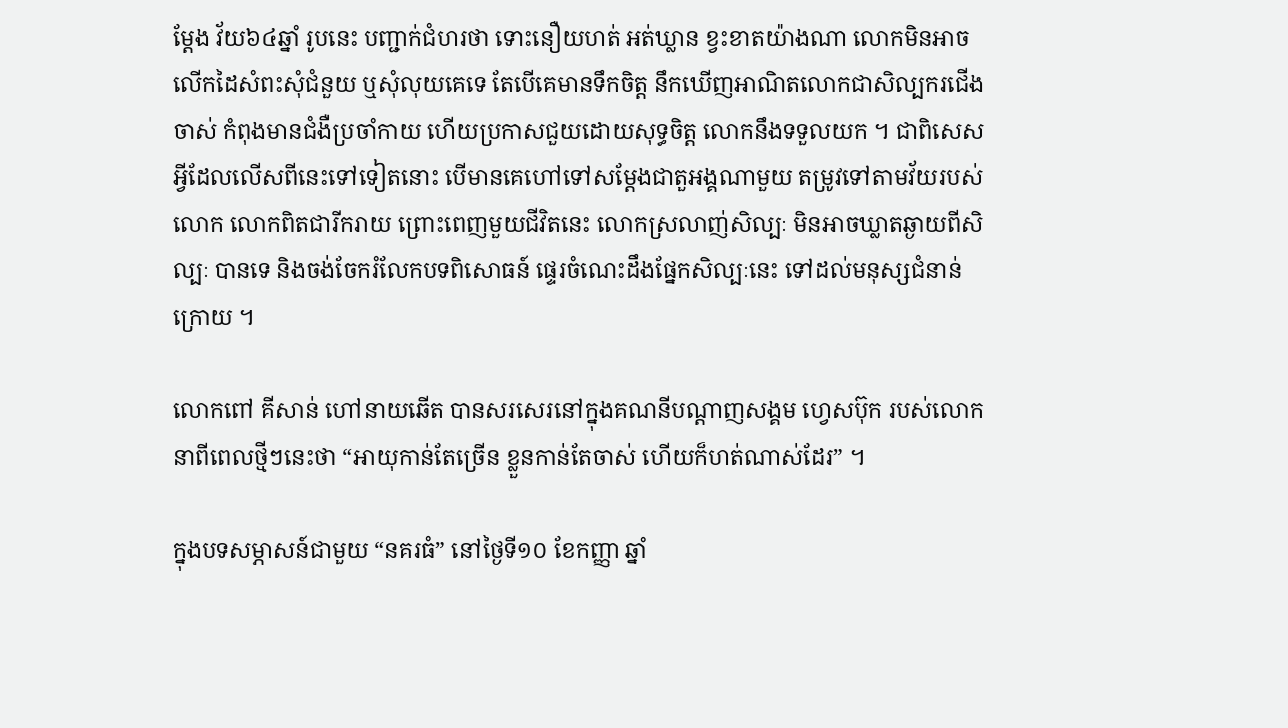ម្តែង វ័យ៦៤ឆ្នាំ រូបនេះ បញ្ជាក់ជំហរថា ទោះនឿយហត់ អត់ឃ្លាន ខ្វះខាតយ៉ាងណា លោកមិនអាចលើកដៃសំពះសុំជំនួយ ឬសុំលុយគេទេ តែបើគេមានទឹកចិត្ត នឹកឃើញអាណិតលោកជាសិល្បករជើងចាស់ កំពុងមានជំងឺប្រចាំកាយ ហើយប្រកាសជួយដោយសុទ្ធចិត្ត លោកនឹងទទួលយក ។ ជាពិសេស អ្វីដែលលើសពីនេះទៅទៀតនោះ បើមានគេហៅទៅសម្ដែងជាតួអង្គណាមួយ តម្រូវទៅតាមវ័យរបស់លោក លោកពិតជារីករាយ ព្រោះពេញមួយជីវិតនេះ លោកស្រលាញ់សិល្បៈ មិនអាចឃ្លាតឆ្ងាយពីសិល្បៈ បានទេ និងចង់ចែករំលែកបទពិសោធន៍ ផ្ទេរចំណេះដឹងផ្នែកសិល្បៈនេះ ទៅដល់មនុស្សជំនាន់ក្រោយ ។

លោកពៅ គីសាន់ ហៅនាយឆើត បានសរសេរនៅក្នុងគណនីបណ្ដាញសង្គម ហ្វេសប៊ុក របស់លោក នាពីពេលថ្មីៗនេះថា “អាយុកាន់តែច្រើន ខ្លួនកាន់តែចាស់ ហើយក៏ហត់ណាស់ដែរ” ។

ក្នុងបទសម្ភាសន៍ជាមួយ “នគរធំ” នៅថ្ងៃទី១០ ខែកញ្ញា ឆ្នាំ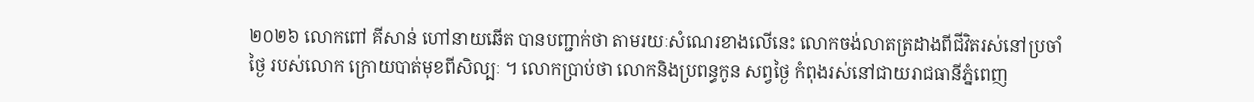២០២៦ លោកពៅ គីសាន់ ហៅនាយឆើត បានបញ្ជាក់ថា តាមរយៈសំណេរខាងលើនេះ លោកចង់លាតត្រដាងពីជីវិតរស់នៅប្រចាំថៃ្ង របស់លោក ក្រោយបាត់មុខពីសិល្បៈ ។ លោកប្រាប់ថា លោកនិងប្រពន្ធកូន សព្វថ្ងៃ កំពុងរស់នៅជាយរាជធានីភ្នំពេញ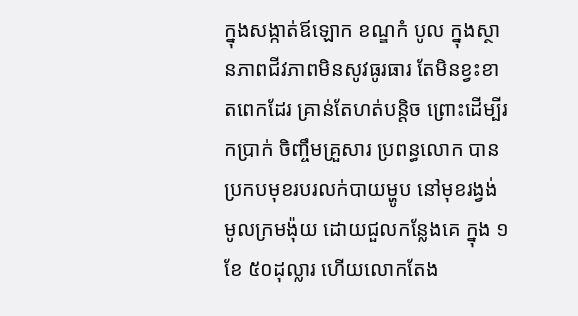ក្នុងសង្កាត់ឪឡោក ខណ្ឌកំ បូល ក្នុងស្ថានភាពជីវភាពមិនសូវធូរធារ តែមិនខ្វះខាតពេកដែរ គ្រាន់តែហត់បន្តិច ព្រោះដើម្បីរកប្រាក់ ចិញ្ចឹមគ្រួសារ ប្រពន្ធលោក បានប្រកបមុខរបរលក់បាយម្ហូប នៅមុខរង្វង់មូលក្រមង៉ុយ ដោយជួលកន្លែងគេ ក្នុង ១ខែ ៥០ដុល្លារ ហើយលោកតែង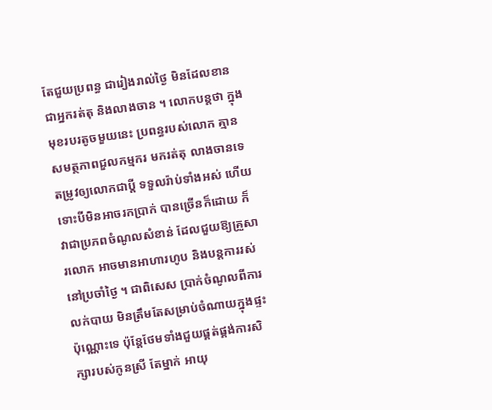តែជួយប្រពន្ធ ជារៀងរាល់ថ្ងៃ មិនដែលខាន ជាអ្នករត់តុ និងលាងចាន ។ លោកបន្តថា ក្នុងមុខរបរតូចមួយនេះ ប្រពន្ធរបស់លោក គ្មានសមត្ថភាពជួលកម្មករ មករត់តុ លាងចានទេ តម្រូវឲ្យលោកជាប្ដី ទទួលរ៉ាប់ទាំងអស់ ហើយទោះបីមិនអាចរកប្រាក់ បានច្រើនក៏ដោយ ក៏វាជាប្រភពចំណូលសំខាន់ ដែលជួយឱ្យគ្រួសារលោក អាចមានអាហារហូប និងបន្តការរស់នៅប្រចាំថ្ងៃ ។ ជាពិសេស ប្រាក់ចំណូលពីការលក់បាយ មិនត្រឹមតែសម្រាប់ចំណាយក្នុងផ្ទះ ប៉ុណ្ណោះទេ ប៉ុន្តែថែមទាំងជួយផ្គត់ផ្គង់ការសិក្សារបស់កូនស្រី តែម្នាក់ អាយុ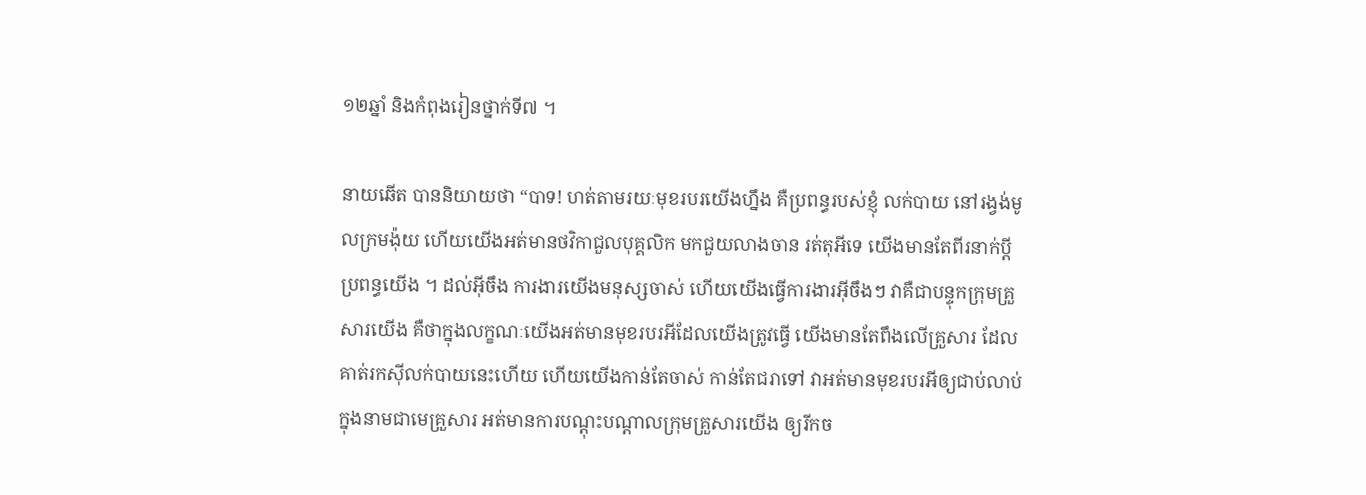១២ឆ្នាំ និងកំពុងរៀនថ្នាក់ទី៧ ។

នាយឆើត បាននិយាយថា “បាទ! ហត់តាមរយៈមុខរបរយើងហ្នឹង គឺប្រពន្ធរបស់ខ្ញុំ លក់បាយ នៅរង្វង់មូលក្រមង៉ុយ ហើយយើងអត់មានថវិកាជួលបុគ្គលិក មកជួយលាងចាន រត់តុអីទេ យើងមានតែពីរនាក់ប្ដីប្រពន្ធយើង ។ ដល់អ៊ីចឹង ការងារយើងមនុស្សចាស់ ហើយយើងធ្វើការងារអ៊ីចឹងៗ វាគឺជាបន្ទុកក្រុមគ្រួសារយើង គឺថាក្នុងលក្ខណៈយើងអត់មានមុខរបរអីដែលយើងត្រូវធ្វើ យើងមានតែពឹងលើគ្រួសារ ដែលគាត់រកស៊ីលក់បាយនេះហើយ ហើយយើងកាន់តែចាស់ កាន់តែជរាទៅ វាអត់មានមុខរបរអីឲ្យជាប់លាប់ ក្នុងនាមជាមេគ្រួសារ អត់មានការបណ្ដុះបណ្ដាលក្រុមគ្រួសារយើង ឲ្យរីកច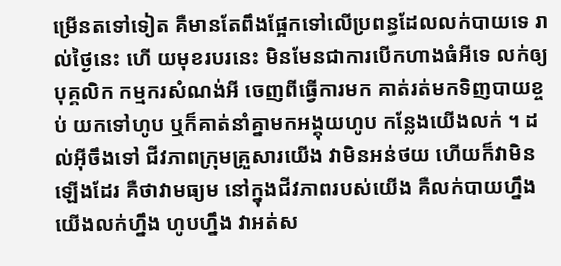ម្រើនតទៅទៀត គឺមានតែពឹងផ្អែកទៅលើប្រពន្ធដែលលក់បាយទេ រាល់ថ្ងៃនេះ ហើ យមុខរបរនេះ មិនមែនជាការបើកហាងធំអីទេ លក់ឲ្យបុគ្គលិក កម្មករសំណង់អី ចេញពីធ្វើការមក គាត់រត់មកទិញបាយខ្ចប់ យកទៅហូប ឬក៏គាត់នាំគ្នាមកអង្គុយហូប កន្លែងយើងលក់ ។ ដល់អ៊ីចឹងទៅ ជីវភាពក្រុមគ្រួសារយើង វាមិនអន់ថយ ហើយក៏វាមិនឡើងដែរ គឺថាវាមធ្យម នៅក្នុងជីវភាពរបស់យើង គឺលក់បាយហ្នឹង យើងលក់ហ្នឹង ហូបហ្នឹង វាអត់ស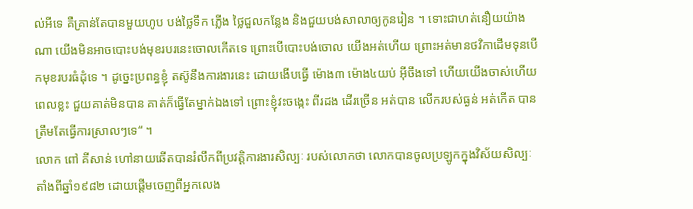ល់អីទេ គឺគ្រាន់តែបានមួយហូប បង់ថ្លៃទឹក ភ្លើង ថ្លៃជួលកន្លែង និងជួយបង់សាលាឲ្យកូនរៀន ។ ទោះជាហត់នឿយយ៉ាងណា យើងមិនអាចបោះបង់មុខរបរនេះចោលកើតទេ ព្រោះបើបោះបង់ចោល យើងអត់ហើយ ព្រោះអត់មានថវិកាដើមទុនបើកមុខរបរធំដុំទេ ។ ដូច្នេះប្រពន្ធខ្ញុំ តស៊ូនឹងការងារនេះ ដោយងើបធ្វើ ម៉ោង៣ ម៉ោង៤យប់ អ៊ីចឹងទៅ ហើយយើងចាស់ហើយ ពេលខ្លះ ជួយគាត់មិនបាន គាត់ក៏ធ្វើតែម្នាក់ឯងទៅ ព្រោះខ្ញុំវះចង្កេះ ពីរដង ដើរច្រើន អត់បាន លើករបស់ធ្ងន់ អត់កើត បានត្រឹមតែធ្វើការស្រាលៗទេ“ ។
លោក ពៅ គីសាន់ ហៅនាយឆើតបានរំលឹកពីប្រវត្តិការងារសិល្បៈ របស់លោកថា លោកបានចូលប្រឡូកក្នុងវិស័យសិល្បៈ តាំងពីឆ្នាំ១៩៨២ ដោយផ្ដើមចេញពីអ្នកលេង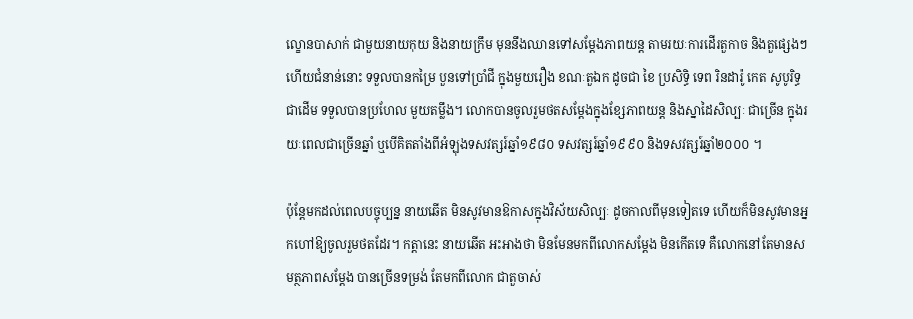ល្ខោនបាសាក់ ជាមួយនាយកុយ និងនាយក្រឹម មុននឹងឈានទៅសម្តែងភាពយន្ត តាមរយៈការដើរតួកាច និងតួផ្សេងៗ ហើយជំនាន់នោះ ទទួលបានកម្រៃ បួនទៅប្រាំជី ក្នុងមួយរឿង ខណៈតួឯក ដូចជា ខៃ ប្រសិទ្ធិ ទេព រិនដារ៉ូ កេត សូបូរិទ្ធ ជាដើម ទទួលបានប្រហែល មួយតម្លឹង។ លោកបានចូលរួមថតសម្តែងក្នុងខ្សែភាពយន្ត និងស្នាដៃសិល្បៈ ជាច្រើន ក្នុងរយៈពេលជាច្រើនឆ្នាំ ឬបើគិតតាំងពីអំឡុងទសវត្សរ៍ឆ្នាំ១៩៨០ ទសវត្សរ៍ឆ្នាំ១៩៩០ និងទសវត្សរ៍ឆ្នាំ២០០០ ។

ប៉ុន្តែមកដល់ពេលបច្ចុប្បន្ន នាយឆើត មិនសូវមានឱកាសក្នុងវិស័យសិល្បៈ ដូចកាលពីមុនទៀតទេ ហើយក៏មិនសូវមានអ្នកហៅឱ្យចូលរួមថតដែរ។ កត្តានេះ នាយឆើត អះអាងថា មិនមែនមកពីលោកសម្ដែង មិនកើតទេ គឺលោកនៅតែមានសមត្ថភាពសម្តែង បានច្រើនទម្រង់ តែមកពីលោក ជាតួចាស់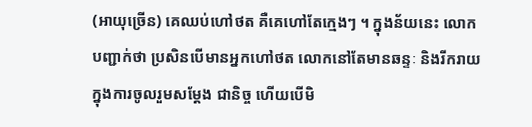(អាយុច្រើន) គេឈប់ហៅថត គឺគេហៅតែក្មេងៗ ។ ក្នុងន័យនេះ លោកបញ្ជាក់ថា ប្រសិនបើមានអ្នកហៅថត លោកនៅតែមានឆន្ទៈ និងរីករាយក្នុងការចូលរួមសម្តែង ជានិច្ច ហើយបើមិ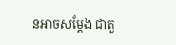នអាចសម្ដែង ជាតួ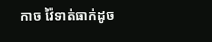កាច វ៉ៃទាត់ធាក់ដូច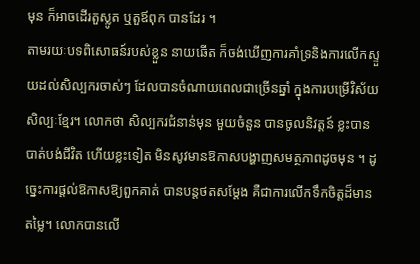មុន ក៏អាចដើរតួស្លូត ឬតួឪពុក បានដែរ ។
តាមរយៈបទពិសោធន៍របស់ខ្លួន នាយឆើត ក៏ចង់ឃើញការគាំទ្រនិងការលើកស្ទួយដល់សិល្បករចាស់ៗ ដែលបានចំណាយពេលជាច្រើនឆ្នាំ ក្នុងការបម្រើវិស័យសិល្បៈខ្មែរ។ លោកថា សិល្បករជំនាន់មុន មួយចំនួន បានចូលនិវត្តន៍ ខ្លះបានបាត់បង់ជីវិត ហើយខ្លះទៀត មិនសូវមានឱកាសបង្ហាញសមត្ថភាពដូចមុន ។ ដូច្នេះការផ្តល់ឱកាសឱ្យពួកគាត់ បានបន្តថតសម្តែង គឺជាការលើកទឹកចិត្តដ៏មានតម្លៃ។ លោកបានលើ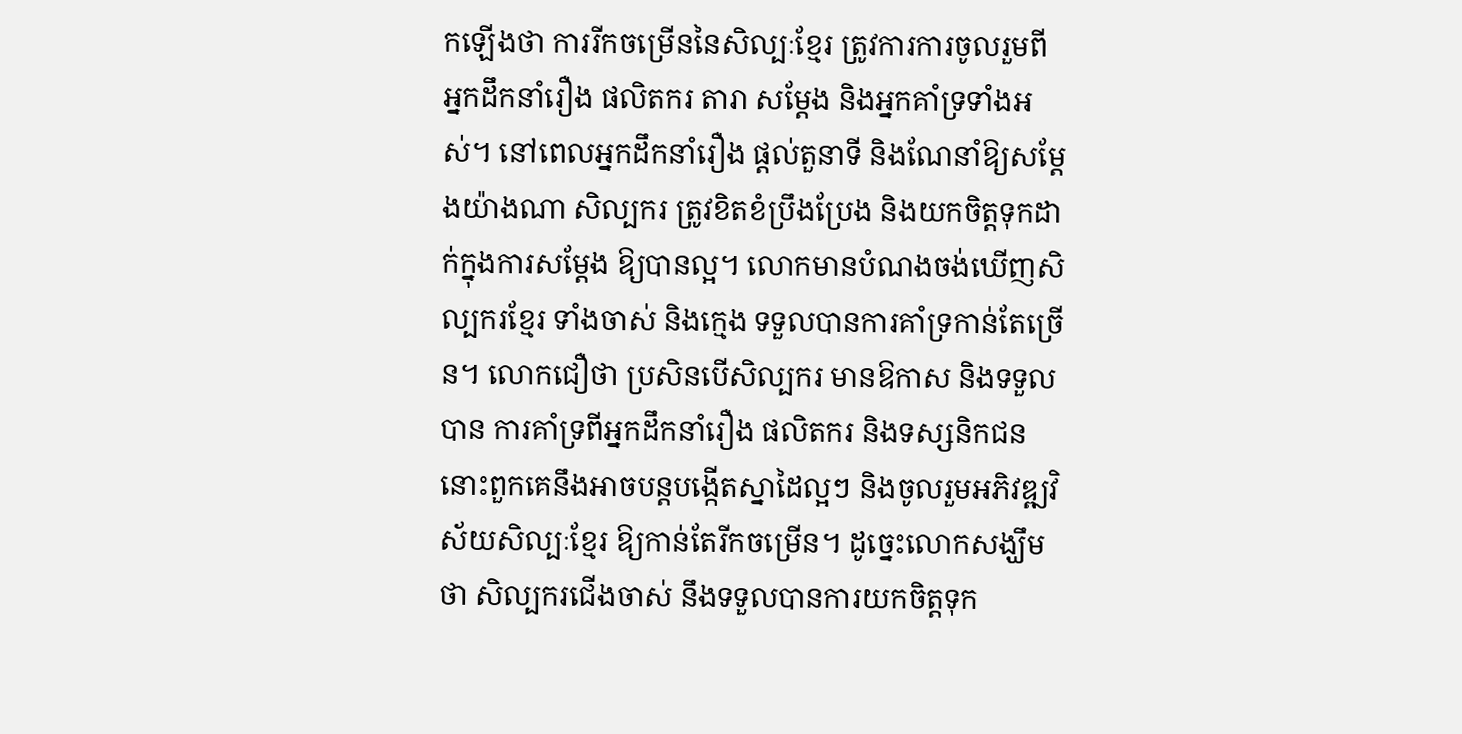កឡើងថា ការរីកចម្រើននៃសិល្បៈខ្មែរ ត្រូវការការចូលរួមពីអ្នកដឹកនាំរឿង ផលិតករ តារា សម្តែង និងអ្នកគាំទ្រទាំងអស់។ នៅពេលអ្នកដឹកនាំរឿង ផ្តល់តួនាទី និងណែនាំឱ្យសម្តែងយ៉ាងណា សិល្បករ ត្រូវខិតខំប្រឹងប្រែង និងយកចិត្តទុកដាក់ក្នុងការសម្តែង ឱ្យបានល្អ។ លោកមានបំណងចង់ឃើញសិល្បករខ្មែរ ទាំងចាស់ និងក្មេង ទទួលបានការគាំទ្រកាន់តែច្រើន។ លោកជឿថា ប្រសិនបើសិល្បករ មានឱកាស និងទទួលបាន ការគាំទ្រពីអ្នកដឹកនាំរឿង ផលិតករ និងទស្សនិកជន នោះពួកគេនឹងអាចបន្តបង្កើតស្នាដៃល្អៗ និងចូលរួមអភិវឌ្ឍវិស័យសិល្បៈខ្មែរ ឱ្យកាន់តែរីកចម្រើន។ ដូច្នេះលោកសង្ឃឹមថា សិល្បករជើងចាស់ នឹងទទួលបានការយកចិត្តទុក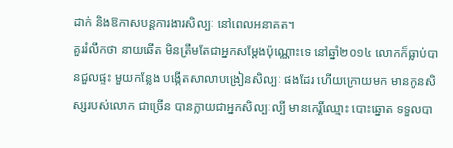ដាក់ និងឱកាសបន្តការងារសិល្បៈ នៅពេលអនាគត។
គួររំលឹកថា នាយឆើត មិនត្រឹមតែជាអ្នកសម្តែងប៉ុណ្ណោះទេ នៅឆ្នាំ២០១៤ លោកក៏ធ្លាប់បានជួលផ្ទះ មួយកន្លែង បង្កើតសាលាបង្រៀនសិល្បៈ ផងដែរ ហើយក្រោយមក មានកូនសិស្សរបស់លោក ជាច្រើន បានក្លាយជាអ្នកសិល្បៈល្បី មានកេរ្តិ៍ឈ្មោះ បោះឆ្នោត ទទួលបា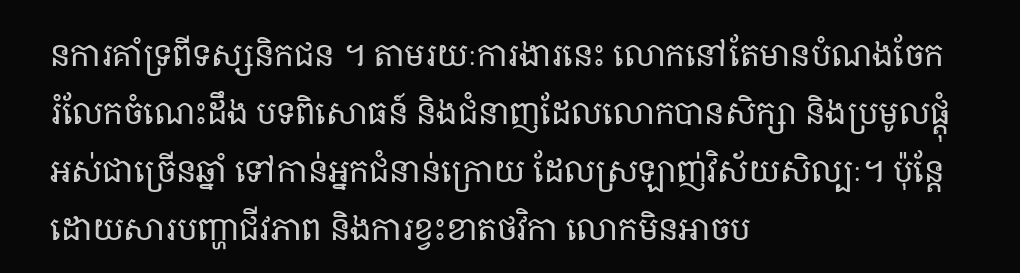នការគាំទ្រពីទស្សនិកជន ។ តាមរយៈការងារនេះ លោកនៅតែមានបំណងចែករំលែកចំណេះដឹង បទពិសោធន៍ និងជំនាញដែលលោកបានសិក្សា និងប្រមូលផ្តុំ អស់ជាច្រើនឆ្នាំ ទៅកាន់អ្នកជំនាន់ក្រោយ ដែលស្រឡាញ់វិស័យសិល្បៈ។ ប៉ុន្តែដោយសារបញ្ហាជីវភាព និងការខ្វះខាតថវិកា លោកមិនអាចប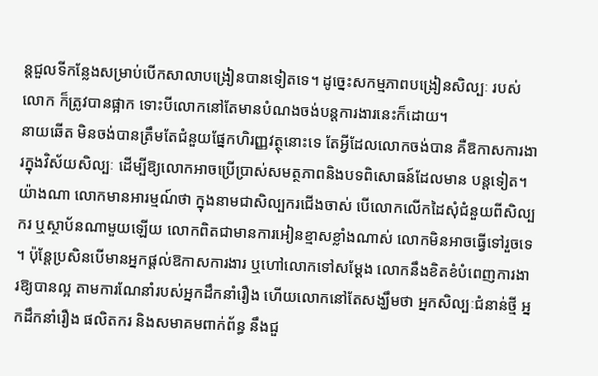ន្តជួលទីកន្លែងសម្រាប់បើកសាលាបង្រៀនបានទៀតទេ។ ដូច្នេះសកម្មភាពបង្រៀនសិល្បៈ របស់លោក ក៏ត្រូវបានផ្អាក ទោះបីលោកនៅតែមានបំណងចង់បន្តការងារនេះក៏ដោយ។
នាយឆើត មិនចង់បានត្រឹមតែជំនួយផ្នែកហិរញ្ញវត្ថុនោះទេ តែអ្វីដែលលោកចង់បាន គឺឱកាសការងារក្នុងវិស័យសិល្បៈ ដើម្បីឱ្យលោកអាចប្រើប្រាស់សមត្ថភាពនិងបទពិសោធន៍ដែលមាន បន្តទៀត។ យ៉ាងណា លោកមានអារម្មណ៍ថា ក្នុងនាមជាសិល្បករជើងចាស់ បើលោកលើកដៃសុំជំនួយពីសិល្បករ ឬស្ថាប័នណាមួយឡើយ លោកពិតជាមានការអៀនខ្មាសខ្លាំងណាស់ លោកមិនអាចធ្វើទៅរួចទេ ។ ប៉ុន្តែប្រសិនបើមានអ្នកផ្តល់ឱកាសការងារ ឬហៅលោកទៅសម្តែង លោកនឹងខិតខំបំពេញការងារឱ្យបានល្អ តាមការណែនាំរបស់អ្នកដឹកនាំរឿង ហើយលោកនៅតែសង្ឃឹមថា អ្នកសិល្បៈជំនាន់ថ្មី អ្នកដឹកនាំរឿង ផលិតករ និងសមាគមពាក់ព័ន្ធ នឹងជួ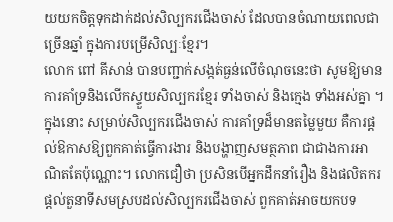យយកចិត្តទុកដាក់ដល់សិល្បករជើងចាស់ ដែលបានចំណាយពេលជាច្រើនឆ្នាំ ក្នុងការបម្រើសិល្បៈខ្មែរ។
លោក ពៅ គីសាន់ បានបញ្ជាក់សង្កត់ធ្ងន់លើចំណុចនេះថា សូមឱ្យមានការគាំទ្រនិងលើកស្ទួយសិល្បករខ្មែរ ទាំងចាស់ និងក្មេង ទាំងអស់គ្នា ។ ក្នុងនោះ សម្រាប់សិល្បករជើងចាស់ ការគាំទ្រដ៏មានតម្លៃមួយ គឺការផ្តល់ឱកាសឱ្យពួកគាត់ធ្វើការងារ និងបង្ហាញសមត្ថភាព ជាជាងការអាណិតតែប៉ុណ្ណោះ។ លោកជឿថា ប្រសិនបើអ្នកដឹកនាំរឿង និងផលិតករ ផ្តល់តួនាទីសមស្របដល់សិល្បករជើងចាស់ ពួកគាត់អាចយកបទ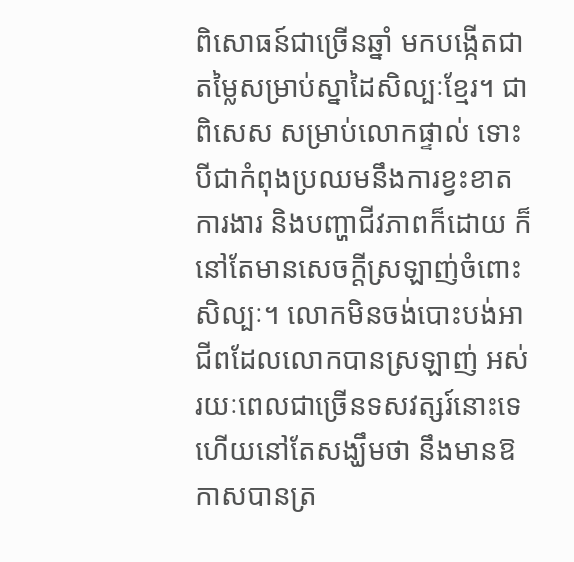ពិសោធន៍ជាច្រើនឆ្នាំ មកបង្កើតជាតម្លៃសម្រាប់ស្នាដៃសិល្បៈខ្មែរ។ ជាពិសេស សម្រាប់លោកផ្ទាល់ ទោះបីជាកំពុងប្រឈមនឹងការខ្វះខាតការងារ និងបញ្ហាជីវភាពក៏ដោយ ក៏នៅតែមានសេចក្តីស្រឡាញ់ចំពោះសិល្បៈ។ លោកមិនចង់បោះបង់អាជីពដែលលោកបានស្រឡាញ់ អស់រយៈពេលជាច្រើនទសវត្សរ៍នោះទេ ហើយនៅតែសង្ឃឹមថា នឹងមានឱកាសបានត្រ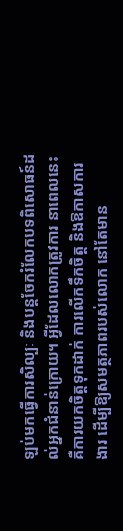ឡប់មកធ្វើការសិល្បៈ និងបន្តចែករំលែកបទពិសោធន៍ដល់អ្នកជំនាន់ក្រោយ។ អ្វីដែលលោកត្រូវការ នាពេលនេះ គឺការយកចិត្តទុកដាក់ ការលើកទឹកចិត្ត និងឱកាសការងារ ដើម្បីឱ្យសមត្ថភាពរបស់លោក នៅតែមាន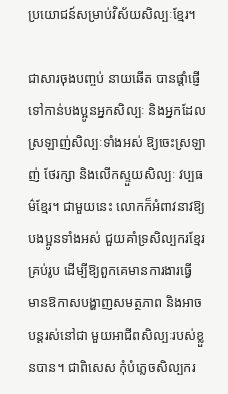ប្រយោជន៍សម្រាប់វិស័យសិល្បៈខ្មែរ។

ជាសារចុងបញ្ចប់ នាយឆើត បានផ្តាំផ្ញើទៅកាន់បងប្អូនអ្នកសិល្បៈ និងអ្នកដែលស្រឡាញ់សិល្បៈទាំងអស់ ឱ្យចេះស្រឡាញ់ ថែរក្សា និងលើកស្ទួយសិល្បៈ វប្បធម៌ខ្មែរ។ ជាមួយនេះ លោកក៏អំពាវនាវឱ្យបងប្អូនទាំងអស់ ជួយគាំទ្រសិល្បករខ្មែរ គ្រប់រូប ដើម្បីឱ្យពួកគេមានការងារធ្វើ មានឱកាសបង្ហាញសមត្ថភាព និងអាចបន្តរស់នៅជា មួយអាជីពសិល្បៈរបស់ខ្លួនបាន។ ជាពិសេស កុំបំភ្លេចសិល្បករ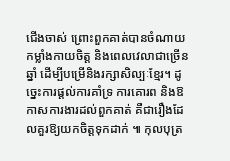ជើងចាស់ ព្រោះពួកគាត់បានចំណាយកម្លាំងកាយចិត្ត និងពេលវេលាជាច្រើនឆ្នាំ ដើម្បីបម្រើនិងរក្សាសិល្បៈខ្មែរ។ ដូច្នេះការផ្តល់ការគាំទ្រ ការគោរព និងឱកាសការងារដល់ពួកគាត់ គឺជារឿងដែលគួរឱ្យយកចិត្តទុកដាក់ ៕ កុលបុត្រ